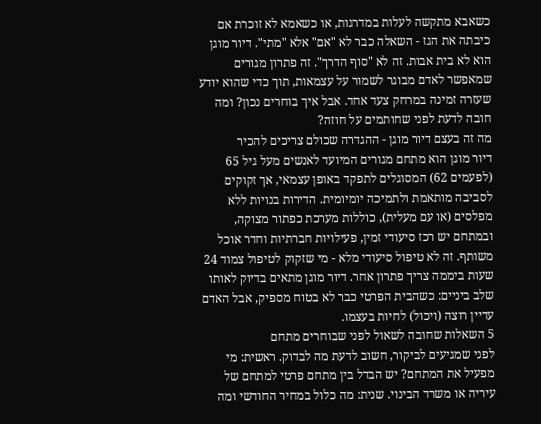כשאבא מתקשה לעלות במדרגות, או כשאמא לא זוכרת אם כיבתה את הגז - השאלה כבר לא "אם" אלא "מתי". דיור מוגן הוא לא בית אבות. זה לא "סוף הדרך". זה פתרון מגורים שמאפשר לאדם מבוגר לשמור על עצמאות, תוך כדי שהוא יודע שעזרה זמינה במרחק צעד אחד. אבל איך בוחרים נכון? ומה חובה לדעת לפני שחותמים על חוזה?
מה זה בעצם דיור מוגן - ההגדרה שכולם צריכים להכיר
דיור מוגן הוא מתחם מגורים המיועד לאנשים מעל גיל 65 (לפעמים 62) המסוגלים לתפקד באופן עצמאי, אך זקוקים לסביבה מותאמת ולתמיכה יומיומית. הדירות בנויות ללא מפלסים (או עם מעלית), כוללות מערכת כפתור מצוקה, ובמתחם יש רכז סיעודי זמין, פעילויות חברתיות וחדר אוכל משותף. זה לא טיפול סיעודי מלא - מי שזקוק לטיפול צמוד 24 שעות ביממה צריך פתרון אחר. דיור מוגן מתאים בדיוק לאותו שלב ביניים: כשהבית הפרטי כבר לא בטוח מספיק, אבל האדם עדיין רוצה (ויכול) לחיות בעצמו.
5 השאלות שחובה לשאול לפני שבוחרים מתחם
לפני שמגיעים לביקור, חשוב לדעת מה לבדוק. ראשית: מי מפעיל את המתחם? יש הבדל בין מתחם פרטי למתחם של עיריה או משרד הבינוי. שנית: מה כלול במחיר החודשי ומה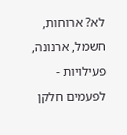לא? ארוחות, חשמל, ארנונה, פעילויות - לפעמים חלקן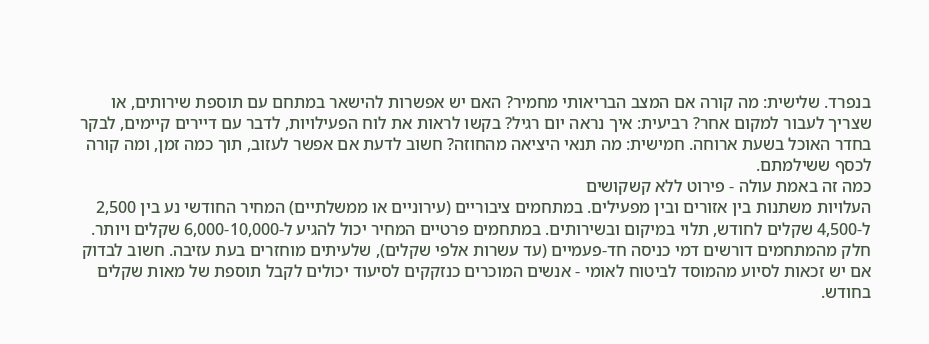בנפרד. שלישית: מה קורה אם המצב הבריאותי מחמיר? האם יש אפשרות להישאר במתחם עם תוספת שירותים, או שצריך לעבור למקום אחר? רביעית: איך נראה יום רגיל? בקשו לראות את לוח הפעילויות, לדבר עם דיירים קיימים, לבקר בחדר האוכל בשעת ארוחה. חמישית: מה תנאי היציאה מהחוזה? חשוב לדעת אם אפשר לעזוב, תוך כמה זמן, ומה קורה לכסף ששילמתם.
כמה זה באמת עולה - פירוט ללא קשקושים
העלויות משתנות בין אזורים ובין מפעילים. במתחמים ציבוריים (עירוניים או ממשלתיים) המחיר החודשי נע בין 2,500 ל-4,500 שקלים לחודש, תלוי במיקום ובשירותים. במתחמים פרטיים המחיר יכול להגיע ל-6,000-10,000 שקלים ויותר. חלק מהמתחמים דורשים דמי כניסה חד-פעמיים (עד עשרות אלפי שקלים), שלעיתים מוחזרים בעת עזיבה. חשוב לבדוק אם יש זכאות לסיוע מהמוסד לביטוח לאומי - אנשים המוכרים כנזקקים לסיעוד יכולים לקבל תוספת של מאות שקלים בחודש.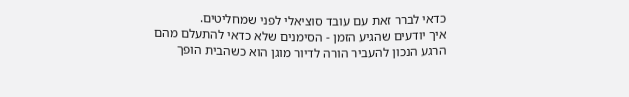כדאי לברר זאת עם עובד סוציאלי לפני שמחליטים.
איך יודעים שהגיע הזמן - הסימנים שלא כדאי להתעלם מהם
הרגע הנכון להעביר הורה לדיור מוגן הוא כשהבית הופך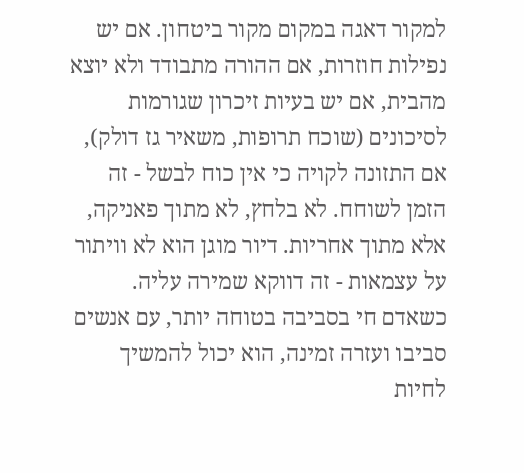למקור דאגה במקום מקור ביטחון. אם יש נפילות חוזרות, אם ההורה מתבודד ולא יוצא מהבית, אם יש בעיות זיכרון שגורמות לסיכונים (שוכח תרופות, משאיר גז דולק), אם התזונה לקויה כי אין כוח לבשל - זה הזמן לשוחח. לא בלחץ, לא מתוך פאניקה, אלא מתוך אחריות. דיור מוגן הוא לא וויתור על עצמאות - זה דווקא שמירה עליה. כשאדם חי בסביבה בטוחה יותר, עם אנשים סביבו ועזרה זמינה, הוא יכול להמשיך לחיות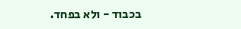בכבוד - ולא בפחד.